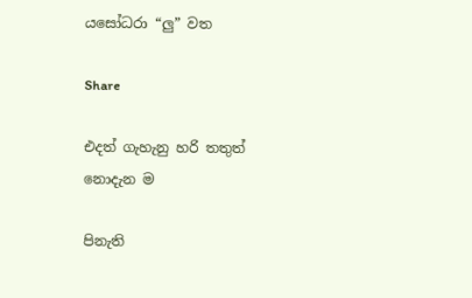යසෝධරා “ලු” වත

Share

එදත් ගැහැනු හරි තතුත් නොදැන ම

පිනැති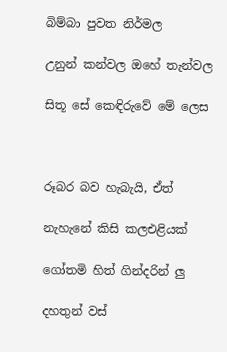බිම්බා පුවත නිර්මල

උනුන් කන්වල ඔහේ තැන්වල

සිතූ සේ කෙඳිරුවේ මේ ලෙස



රූබර බව හැබැයි, ඒත්

නැහැනේ කිසි කලඑළියක්

ගෝතමි හිත් ගින්දරින් ලු

දහතුන් වස්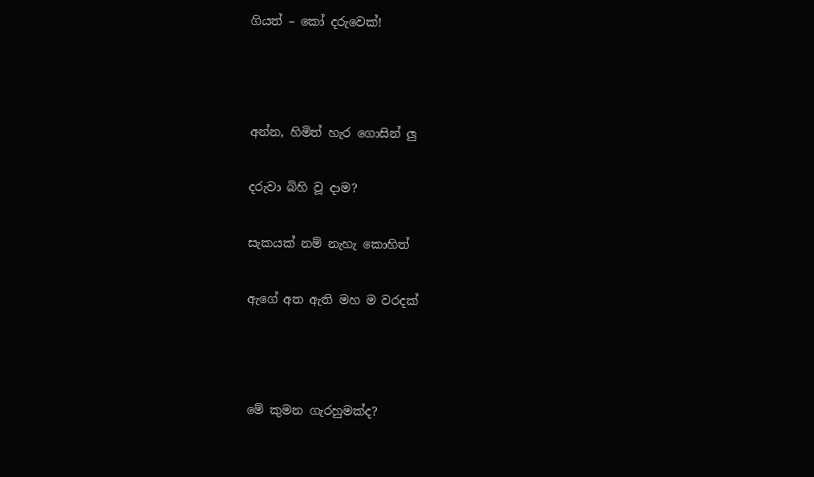ගියත් – කෝ දරුවෙක්!



අන්න, හිමිත් හැර ගොසින් ලු

දරුවා බිහි වූ දාම?

සැකයක් නම් නැහැ කොහිත්

ඇගේ අත ඇති මහ ම වරදක්



මේ කුමන ගැරහුමක්ද?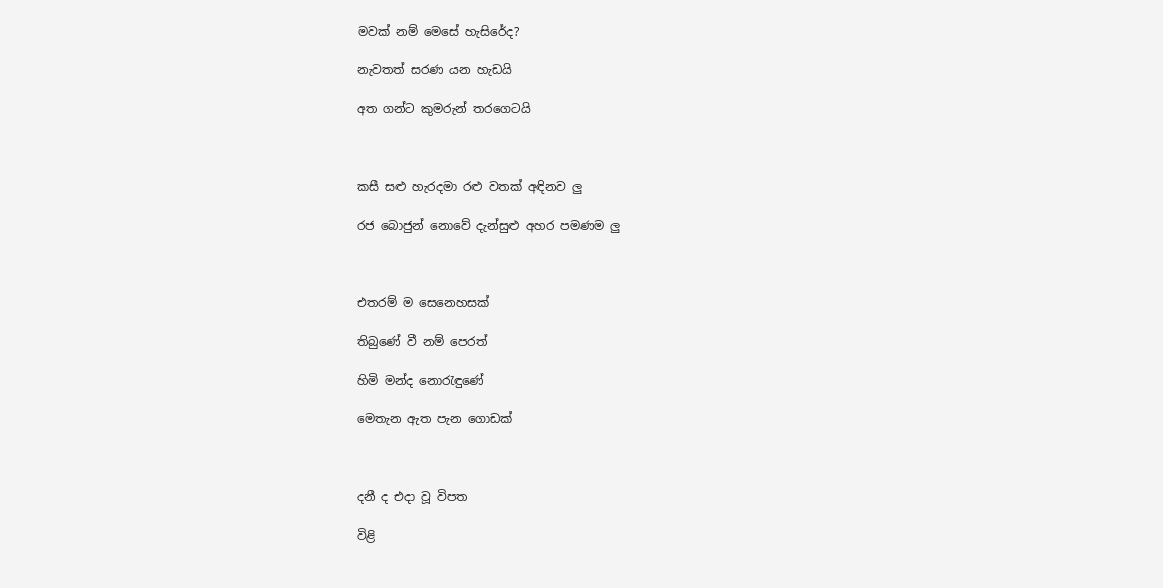මවක් නම් මෙසේ හැසිරේද?

නැවතත් සරණ යන හැඩයි

අත ගන්ට කුමරුන් තරගෙටයි



කසී සළු හැරදමා රළු වතක් අඳිනව ලු

රජ බොජුන් නොවේ දැන්සුළු අහර පමණම ලු



එතරම් ම සෙනෙහසක්

තිබුණේ වී නම් පෙරත්

හිමි මන්ද නොරැඳුණේ

මෙතැන ඇත පැන ගොඩක්



දනී ද එදා වූ විපත

විළි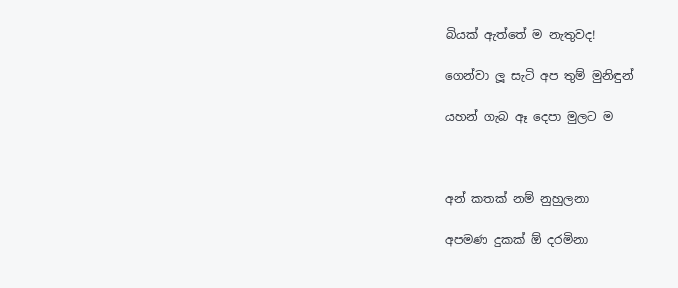බියක් ඇත්තේ ම නැතුවද!

ගෙන්වා ලූ සැටි අප තුම් මුනිඳුන්

යහන් ගැබ ඈ දෙපා මුලට ම



අන් කතක් නම් නුහුලනා

අපමණ දුකක් ඕ දරමිනා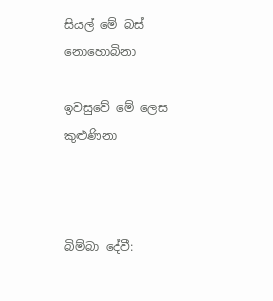සියල් මේ බස් නොහොබිනා

ඉවසුවේ මේ ලෙස කුළුණිනා



බිම්බා දේවී: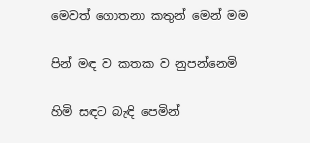මෙවත් ගොතනා කතුන් මෙන් මම

පින් මඳ ව කතක ව නුපන්නෙමි

හිමි සඳට බැඳි පෙමින්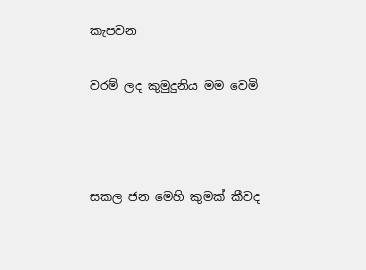කැපවන

වරම් ලද කුමුදුනිය මම වෙමි



සකල ජන මෙහි කුමක් කීවද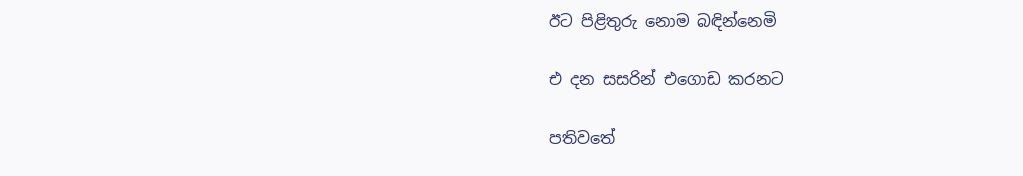ඊට පිළිතුරු නොම බඳින්නෙමි

එ දන සසරින් එගොඩ කරනට

පතිවතේ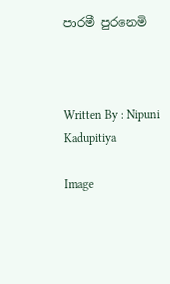පාරමී පුරනෙමි



Written By : Nipuni Kadupitiya

Image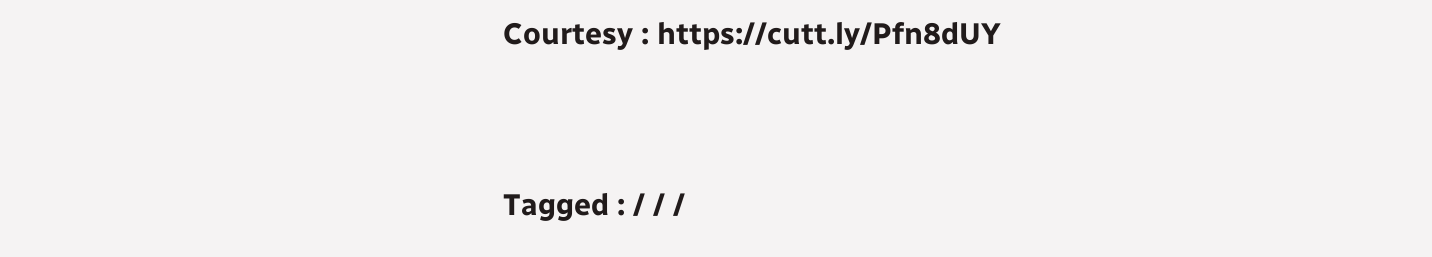Courtesy : https://cutt.ly/Pfn8dUY


Tagged : / / /